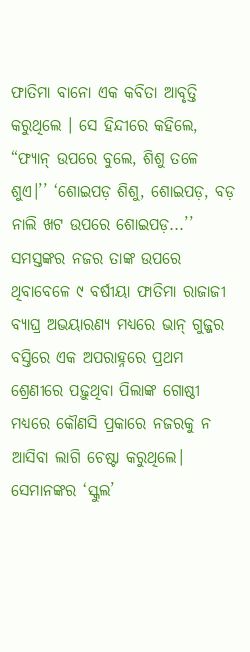ଫାତିମା ବାନୋ ଏକ କବିତା ଆବୃତ୍ତି କରୁଥିଲେ । ସେ ହିନ୍ଦୀରେ କହିଲେ, “ଫ୍ୟାନ୍ ଉପରେ ବୁଲେ, ଶିଶୁ ତଳେ ଶୁଏ।’’ ‘ଶୋଇପଡ଼ ଶିଶୁ, ଶୋଇପଡ଼, ବଡ଼ ନାଲି ଖଟ ଉପରେ ଶୋଇପଡ଼...’’ ସମସ୍ତଙ୍କର ନଜର ତାଙ୍କ ଉପରେ ଥିବାବେଳେ ୯ ବର୍ଷୀୟା ଫାତିମା ରାଜାଜୀ ବ୍ୟାଘ୍ର ଅଭୟାରଣ୍ୟ ମଧ୍ୟରେ ଭାନ୍ ଗୁଜ୍ଜର ବସ୍ତିରେ ଏକ ଅପରାହ୍ନରେ ପ୍ରଥମ ଶ୍ରେଣୀରେ ପଢ଼ୁଥିବା ପିଲାଙ୍କ ଗୋଷ୍ଠୀ ମଧ୍ୟରେ କୌଣସି ପ୍ରକାରେ ନଜରକୁ ନ ଆସିବା ଲାଗି ଚେଷ୍ଟା କରୁଥିଲେ।
ସେମାନଙ୍କର ‘ସ୍କୁଲ’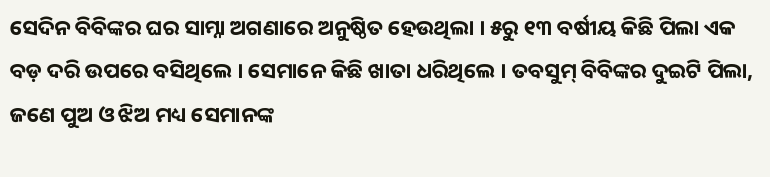ସେଦିନ ବିବିଙ୍କର ଘର ସାମ୍ନା ଅଗଣାରେ ଅନୁଷ୍ଠିତ ହେଉଥିଲା । ୫ରୁ ୧୩ ବର୍ଷୀୟ କିଛି ପିଲା ଏକ ବଡ଼ ଦରି ଉପରେ ବସିଥିଲେ । ସେମାନେ କିଛି ଖାତା ଧରିଥିଲେ । ତବସୁମ୍ ବିବିଙ୍କର ଦୁଇଟି ପିଲା, ଜଣେ ପୁଅ ଓ ଝିଅ ମଧ୍ୟ ସେମାନଙ୍କ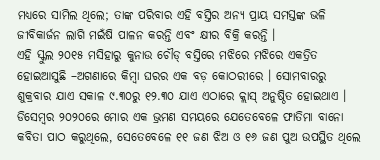ମଧ୍ୟରେ ସାମିଲ ଥିଲେ; ତାଙ୍କ ପରିବାର ଏହି ବସ୍ତିର ଅନ୍ୟ ପ୍ରାୟ ସମସ୍ତଙ୍କ ଭଳି ଜୀବିକାର୍ଜନ ଲାଗି ମଇଁଷି ପାଳନ କରନ୍ତି ଏବଂ କ୍ଷୀର ବିକ୍ରି କରନ୍ତି ।
ଏହି ସ୍କୁଲ ୨୦୧୫ ମସିହାରୁ କୁନାଉ ଚୌଡ୍ ବସ୍ତିରେ ମଝିରେ ମଝିରେ ଏକତ୍ରିତ ହୋଇଆସୁଛି –ଅଗଣାରେ କିମ୍ବା ଘରର ଏକ ବଡ଼ କୋଠରୀରେ । ସୋମବାରରୁ ଶୁକ୍ରବାର ଯାଏ ସକାଳ ୯.୩୦ରୁ ୧୨.୩୦ ଯାଏ ଏଠାରେ କ୍ଲାସ୍ ଅନୁଷ୍ଠିତ ହୋଇଥାଏ । ଡିସେମ୍ବର ୨୦୨୦ରେ ମୋର ଏକ ଭ୍ରମଣ ସମୟରେ ଯେତେବେଳେ ଫାତିମା ବାନୋ କବିତା ପାଠ କରୁଥିଲେ, ସେତେବେଳେ ୧୧ ଜଣ ଝିଅ ଓ ୧୬ ଜଣ ପୁଅ ଉପସ୍ଥିତ ଥିଲେ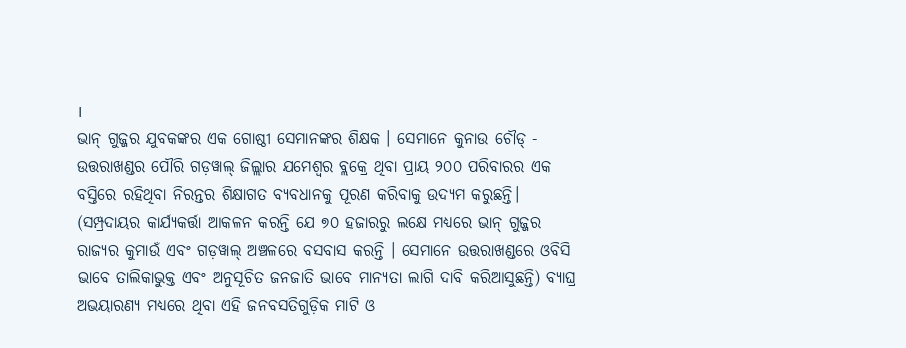।
ଭାନ୍ ଗୁଜ୍ଜର ଯୁବକଙ୍କର ଏକ ଗୋଷ୍ଠୀ ସେମାନଙ୍କର ଶିକ୍ଷକ । ସେମାନେ କୁନାଉ ଚୌଡ୍ - ଉତ୍ତରାଖଣ୍ଡର ପୌରି ଗଡ଼ୱାଲ୍ ଜିଲ୍ଲାର ଯମେଶ୍ୱର ବ୍ଲକ୍ରେ ଥିବା ପ୍ରାୟ ୨୦୦ ପରିବାରର ଏକ ବସ୍ତିରେ ରହିଥିବା ନିରନ୍ତର ଶିକ୍ଷାଗତ ବ୍ୟବଧାନକୁ ପୂରଣ କରିବାକୁ ଉଦ୍ୟମ କରୁଛନ୍ତି। (ସମ୍ପ୍ରଦାୟର କାର୍ଯ୍ୟକର୍ତ୍ତା ଆକଳନ କରନ୍ତି ଯେ ୭୦ ହଜାରରୁ ଲକ୍ଷେ ମଧ୍ୟରେ ଭାନ୍ ଗୁଜ୍ଜର ରାଜ୍ୟର କୁମାଉଁ ଏବଂ ଗଡ଼ୱାଲ୍ ଅଞ୍ଚଳରେ ବସବାସ କରନ୍ତି । ସେମାନେ ଉତ୍ତରାଖଣ୍ଡରେ ଓବିସି ଭାବେ ତାଲିକାଭୁକ୍ତ ଏବଂ ଅନୁସୂଚିତ ଜନଜାତି ଭାବେ ମାନ୍ୟତା ଲାଗି ଦାବି କରିଆସୁଛନ୍ତି) ବ୍ୟାଘ୍ର ଅଭୟାରଣ୍ୟ ମଧ୍ୟରେ ଥିବା ଏହି ଜନବସତିଗୁଡ଼ିକ ମାଟି ଓ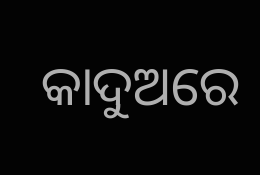କାଦୁଅରେ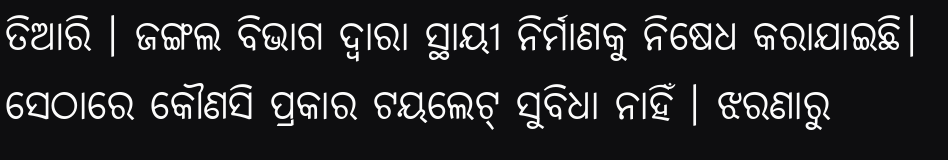ତିଆରି । ଜଙ୍ଗଲ ବିଭାଗ ଦ୍ୱାରା ସ୍ଥାୟୀ ନିର୍ମାଣକୁ ନିଷେଧ କରାଯାଇଛି। ସେଠାରେ କୌଣସି ପ୍ରକାର ଟୟଲେଟ୍ ସୁବିଧା ନାହିଁ । ଝରଣାରୁ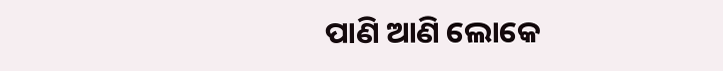ପାଣି ଆଣି ଲୋକେ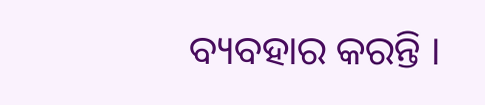ବ୍ୟବହାର କରନ୍ତି ।